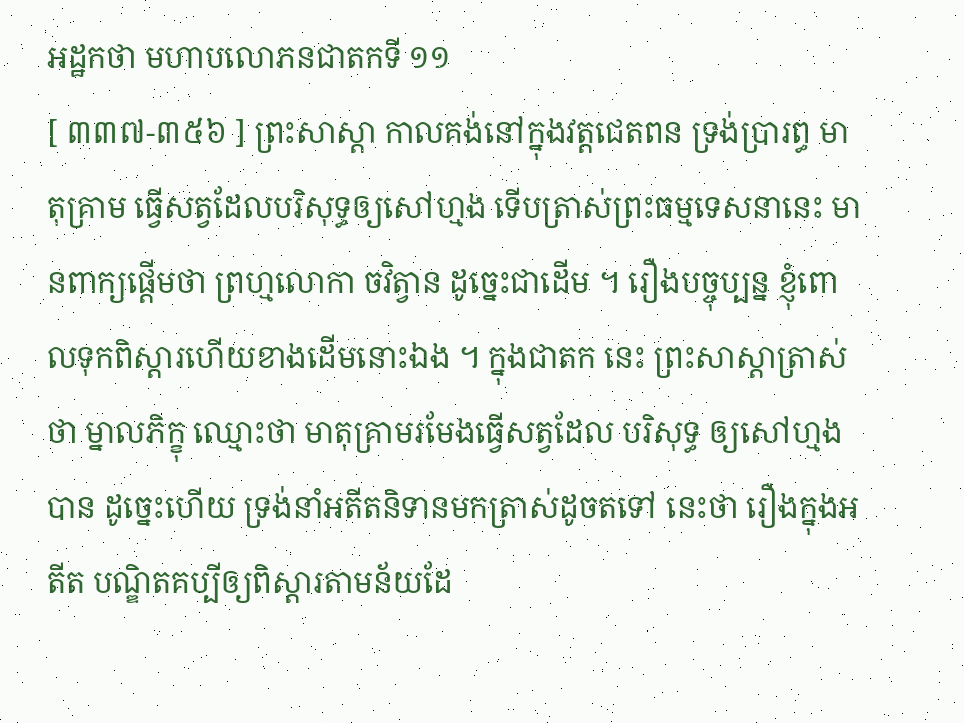អដ្ឋកថា មហាបលោភនជាតកទី ១១
[ ៣៣៧-៣៥៦ ] ព្រះសាស្តា កាលគង់នៅក្នុងវត្តជេតពន ទ្រង់ប្រារព្ធ មាតុគ្រាម ធ្វើសត្វដែលបរិសុទ្ធឲ្យសៅហ្មង ទើបត្រាស់ព្រះធម្មទេសនានេះ មានពាក្យផ្តើមថា ព្រហ្មលោកា ចវិត្វាន ដូច្នេះជាដើម ។ រឿងបច្ចុប្បន្ន ខ្ញុំពោលទុកពិស្តារហើយខាងដើមនោះឯង ។ ក្នុងជាតក នេះ ព្រះសាស្តាត្រាស់ថា ម្នាលភិក្ខុ ឈ្មោះថា មាតុគ្រាមរមែងធ្វើសត្វដែល បរិសុទ្ធ ឲ្យសៅហ្មងបាន ដូច្នេះហើយ ទ្រង់នាំអតីតនិទានមកត្រាស់ដូចតទៅ នេះថា រឿងក្នុងអតីត បណ្ឌិតគប្បីឲ្យពិស្តារតាមន័យដែ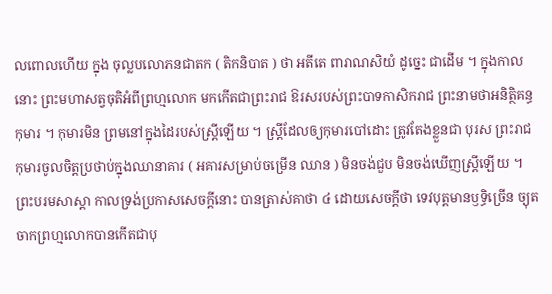លពោលហើយ ក្នុង ចុល្លបលោភនជាតក ( តិកនិបាត ) ថា អតីតេ ពារាណសិយំ ដូច្នេះ ជាដើម ។ ក្នុងកាលនោះ ព្រះមហាសត្វចុតិអំពីព្រហ្មលោក មកកើតជាព្រះរាជ ឱរសរបស់ព្រះបាទកាសិករាជ ព្រះនាមថាអនិត្ថិគន្ធកុមារ ។ កុមារមិន ព្រមនៅក្នុងដៃរបស់ស្ត្រីឡើយ ។ ស្ត្រីដែលឲ្យកុមារបៅដោះ ត្រូវតែងខ្លួនជា បុរស ព្រះរាជកុមារចូលចិត្តប្រថាប់ក្នុងឈានាគារ ( អគារសម្រាប់ចម្រើន ឈាន ) មិនចង់ជួប មិនចង់ឃើញស្ត្រីឡើយ ។ ព្រះបរមសាស្តា កាលទ្រង់ប្រកាសសេចក្តីនោះ បានត្រាស់គាថា ៤ ដោយសេចក្តីថា ទេវបុត្តមានឫទ្ធិច្រើន ច្យុតចាកព្រហ្មលោកបានកើតជាបុ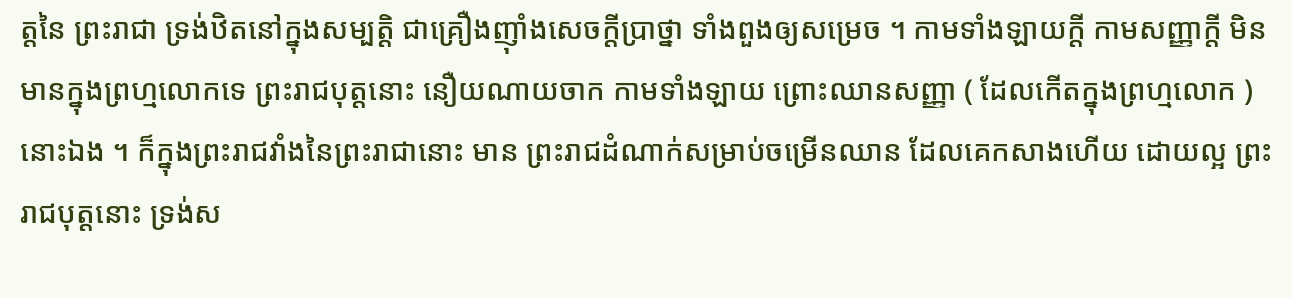ត្តនៃ ព្រះរាជា ទ្រង់ឋិតនៅក្នុងសម្បត្តិ ជាគ្រឿងញ៉ាំងសេចក្តីប្រាថ្នា ទាំងពួងឲ្យសម្រេច ។ កាមទាំងឡាយក្តី កាមសញ្ញាក្តី មិន មានក្នុងព្រហ្មលោកទេ ព្រះរាជបុត្តនោះ នឿយណាយចាក កាមទាំងឡាយ ព្រោះឈានសញ្ញា ( ដែលកើតក្នុងព្រហ្មលោក ) នោះឯង ។ ក៏ក្នុងព្រះរាជវាំងនៃព្រះរាជានោះ មាន ព្រះរាជដំណាក់សម្រាប់ចម្រើនឈាន ដែលគេកសាងហើយ ដោយល្អ ព្រះរាជបុត្តនោះ ទ្រង់ស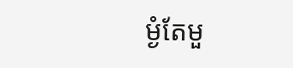ម្ងំតែមួ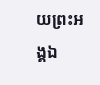យព្រះអង្គឯ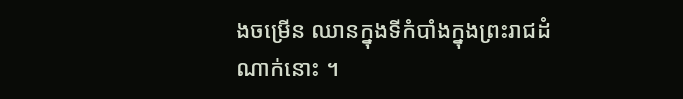ងចម្រើន ឈានក្នុងទីកំបាំងក្នុងព្រះរាជដំណាក់នោះ ។